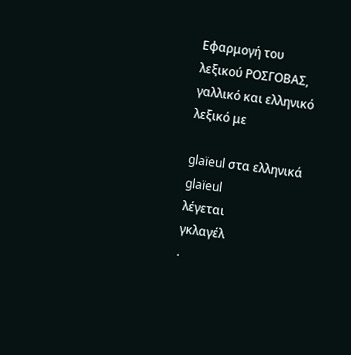Εφαρμογή του λεξικού ΡΟΣΓΟΒΑΣ, γαλλικό και ελληνικό λεξικό με

glaïeul στα ελληνικά
glaïeul
λέγεται
γκλαγέλ
.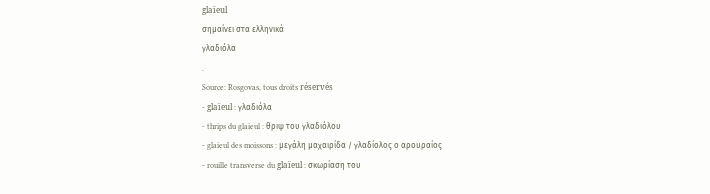glaïeul
σημαίνει στα ελληνικά
γλαδιόλα
.
Source: Rosgovas, tous droits réservés
- glaïeul : γλαδιόλα
- thrips du glaieul : θριψ του γλαδιόλου
- glaieul des moissons : μεγάλη μαχαιρίδα / γλαδίολος ο αρουραίος
- rouille transverse du glaïeul : σκωρίαση του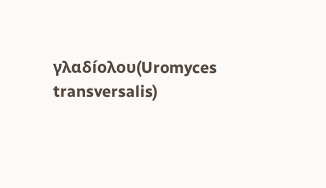γλαδíολου(Uromyces transversalis)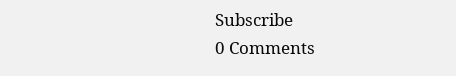Subscribe
0 Comments